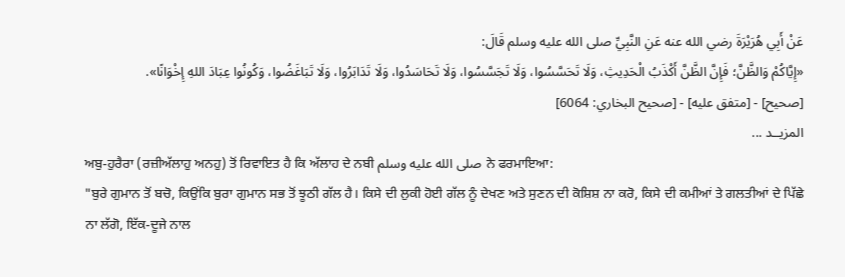عَنْ أَبِي هُرَيْرَةَ رضي الله عنه عَنِ النَّبِيِّ صلى الله عليه وسلم قَالَ:
«إِيَّاكُمْ وَالظَّنَّ؛ فَإِنَّ الظَّنَّ أَكْذَبُ الْحَدِيثِ، وَلَا تَحَسَّسُوا، وَلَا تَجَسَّسُوا، وَلَا تَحَاسَدُوا، وَلَا تَدَابَرُوا، وَلَا تَبَاغَضُوا، وَكُونُوا عِبَادَ اللهِ إِخْوَانًا».
[صحيح] - [متفق عليه] - [صحيح البخاري: 6064]
المزيــد ...
ਅਬੁ-ਹੁਰੈਰਾ (ਰਜ਼ੀਅੱਲਾਹੁ ਅਨਹੁ) ਤੋਂ ਰਿਵਾਇਤ ਹੈ ਕਿ ਅੱਲਾਹ ਦੇ ਨਬੀ صلى الله عليه وسلم ਨੇ ਫਰਮਾਇਆ:
"ਬੁਰੇ ਗੁਮਾਨ ਤੋਂ ਬਚੋ, ਕਿਉਂਕਿ ਬੁਰਾ ਗੁਮਾਨ ਸਭ ਤੋਂ ਝੂਠੀ ਗੱਲ ਹੈ। ਕਿਸੇ ਦੀ ਲੁਕੀ ਹੋਈ ਗੱਲ ਨੂੰ ਦੇਖਣ ਅਤੇ ਸੁਣਨ ਦੀ ਕੋਸ਼ਿਸ਼ ਨਾ ਕਰੋ, ਕਿਸੇ ਦੀ ਕਮੀਆਂ ਤੇ ਗਲਤੀਆਂ ਦੇ ਪਿੱਛੇ ਨਾ ਲੱਗੋ, ਇੱਕ-ਦੂਜੇ ਨਾਲ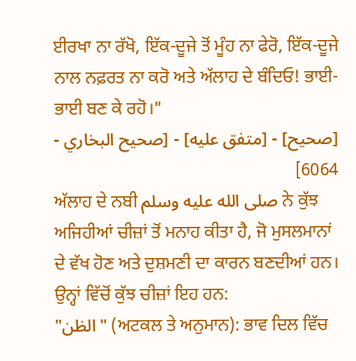ਈਰਖਾ ਨਾ ਰੱਖੋ, ਇੱਕ-ਦੂਜੇ ਤੋਂ ਮੂੰਹ ਨਾ ਫੇਰੋ, ਇੱਕ-ਦੂਜੇ ਨਾਲ ਨਫ਼ਰਤ ਨਾ ਕਰੋ ਅਤੇ ਅੱਲਾਹ ਦੇ ਬੰਦਿਓ! ਭਾਈ-ਭਾਈ ਬਣ ਕੇ ਰਹੋ।"
[صحيح] - [متفق عليه] - [صحيح البخاري - 6064]
ਅੱਲਾਹ ਦੇ ਨਬੀ صلى الله عليه وسلم ਨੇ ਕੁੱਝ ਅਜਿਹੀਆਂ ਚੀਜ਼ਾਂ ਤੋਂ ਮਨਾਹ ਕੀਤਾ ਹੈ, ਜੋ ਮੁਸਲਮਾਨਾਂ ਦੇ ਵੱਖ ਹੋਣ ਅਤੇ ਦੁਸ਼ਮਣੀ ਦਾ ਕਾਰਨ ਬਣਦੀਆਂ ਹਨ। ਉਨ੍ਹਾਂ ਵਿੱਚੋਂ ਕੁੱਝ ਚੀਜ਼ਾਂ ਇਹ ਹਨ:
"الظن" (ਅਟਕਲ ਤੇ ਅਨੁਮਾਨ): ਭਾਵ ਦਿਲ ਵਿੱਚ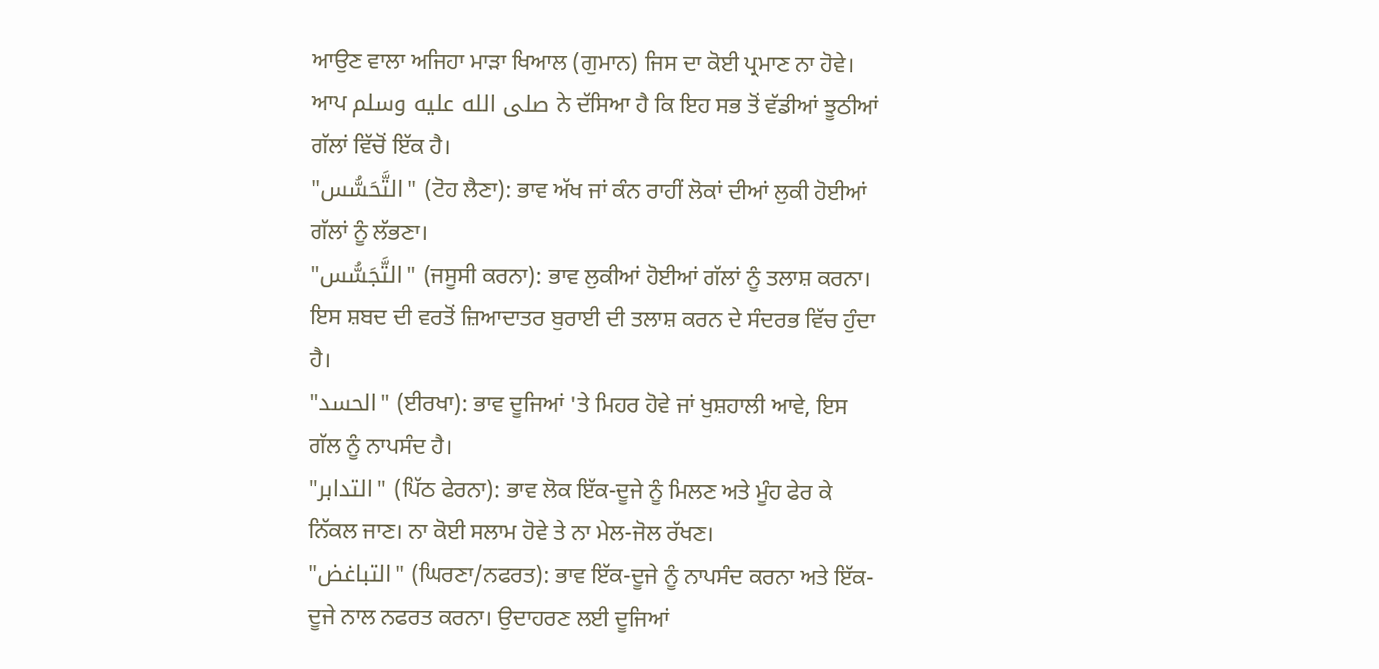ਆਉਣ ਵਾਲਾ ਅਜਿਹਾ ਮਾੜਾ ਖਿਆਲ (ਗੁਮਾਨ) ਜਿਸ ਦਾ ਕੋਈ ਪ੍ਰਮਾਣ ਨਾ ਹੋਵੇ। ਆਪ صلى الله عليه وسلم ਨੇ ਦੱਸਿਆ ਹੈ ਕਿ ਇਹ ਸਭ ਤੋਂ ਵੱਡੀਆਂ ਝੂਠੀਆਂ ਗੱਲਾਂ ਵਿੱਚੋਂ ਇੱਕ ਹੈ।
"التَّحَسُّس" (ਟੋਹ ਲੈਣਾ): ਭਾਵ ਅੱਖ ਜਾਂ ਕੰਨ ਰਾਹੀਂ ਲੋਕਾਂ ਦੀਆਂ ਲੁਕੀ ਹੋਈਆਂ ਗੱਲਾਂ ਨੂੰ ਲੱਭਣਾ।
"التَّجَسُّس" (ਜਸੂਸੀ ਕਰਨਾ): ਭਾਵ ਲੁਕੀਆਂ ਹੋਈਆਂ ਗੱਲਾਂ ਨੂੰ ਤਲਾਸ਼ ਕਰਨਾ। ਇਸ ਸ਼ਬਦ ਦੀ ਵਰਤੋਂ ਜ਼ਿਆਦਾਤਰ ਬੁਰਾਈ ਦੀ ਤਲਾਸ਼ ਕਰਨ ਦੇ ਸੰਦਰਭ ਵਿੱਚ ਹੁੰਦਾ ਹੈ।
"الحسد" (ਈਰਖਾ): ਭਾਵ ਦੂਜਿਆਂ 'ਤੇ ਮਿਹਰ ਹੋਵੇ ਜਾਂ ਖੁਸ਼ਹਾਲੀ ਆਵੇ, ਇਸ ਗੱਲ ਨੂੰ ਨਾਪਸੰਦ ਹੈ।
"التدابر" (ਪਿੱਠ ਫੇਰਨਾ): ਭਾਵ ਲੋਕ ਇੱਕ-ਦੂਜੇ ਨੂੰ ਮਿਲਣ ਅਤੇ ਮੂੰਹ ਫੇਰ ਕੇ ਨਿੱਕਲ ਜਾਣ। ਨਾ ਕੋਈ ਸਲਾਮ ਹੋਵੇ ਤੇ ਨਾ ਮੇਲ-ਜੋਲ ਰੱਖਣ।
"التباغض" (ਘਿਰਣਾ/ਨਫਰਤ): ਭਾਵ ਇੱਕ-ਦੂਜੇ ਨੂੰ ਨਾਪਸੰਦ ਕਰਨਾ ਅਤੇ ਇੱਕ-ਦੂਜੇ ਨਾਲ ਨਫਰਤ ਕਰਨਾ। ਉਦਾਹਰਣ ਲਈ ਦੂਜਿਆਂ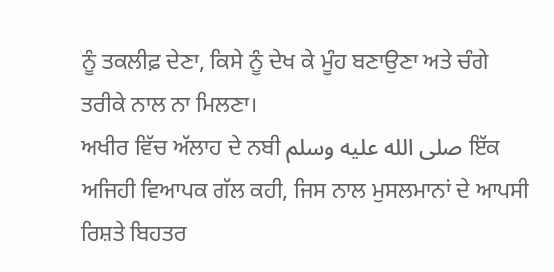ਨੂੰ ਤਕਲੀਫ਼ ਦੇਣਾ, ਕਿਸੇ ਨੂੰ ਦੇਖ ਕੇ ਮੂੰਹ ਬਣਾਉਣਾ ਅਤੇ ਚੰਗੇ ਤਰੀਕੇ ਨਾਲ ਨਾ ਮਿਲਣਾ।
ਅਖੀਰ ਵਿੱਚ ਅੱਲਾਹ ਦੇ ਨਬੀ صلى الله عليه وسلم ਇੱਕ ਅਜਿਹੀ ਵਿਆਪਕ ਗੱਲ ਕਹੀ, ਜਿਸ ਨਾਲ ਮੁਸਲਮਾਨਾਂ ਦੇ ਆਪਸੀ ਰਿਸ਼ਤੇ ਬਿਹਤਰ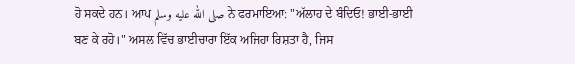ਹੋ ਸਕਦੇ ਹਨ। ਆਪ صلى الله عليه وسلم ਨੇ ਫਰਮਾਇਆ: "ਅੱਲਾਹ ਦੇ ਬੰਦਿਓ! ਭਾਈ-ਭਾਈ ਬਣ ਕੇ ਰਹੋ।" ਅਸਲ ਵਿੱਚ ਭਾਈਚਾਰਾ ਇੱਕ ਅਜਿਹਾ ਰਿਸ਼ਤਾ ਹੈ, ਜਿਸ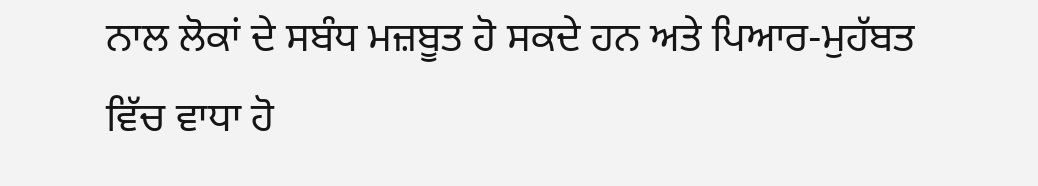ਨਾਲ ਲੋਕਾਂ ਦੇ ਸਬੰਧ ਮਜ਼ਬੂਤ ਹੋ ਸਕਦੇ ਹਨ ਅਤੇ ਪਿਆਰ-ਮੁਹੱਬਤ ਵਿੱਚ ਵਾਧਾ ਹੋ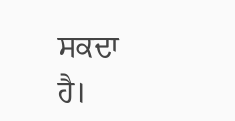ਸਕਦਾ ਹੈ।